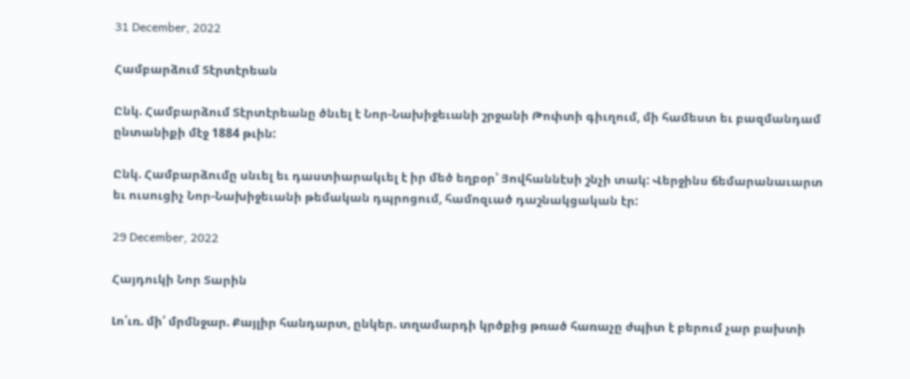31 December, 2022

Համբարձում Տէրտէրեան

Ընկ. Համբարձում Տէրտէրեանը ծնւել է Նոր-Նախիջեւանի շրջանի Թոփտի գիւղում, մի համեստ եւ բազմանդամ ընտանիքի մէջ 1884 թւին:

Ընկ. Համբարձումը սնւել եւ դաստիարակւել է իր մեծ եղբօր՝ Յովհաննէսի շնչի տակ: Վերջինս ճեմարանաւարտ եւ ուսուցիչ Նոր-Նախիջեւանի թեմական դպրոցում, համոզւած դաշնակցական էր:

29 December, 2022

Հայդուկի Նոր Տարին

Լո՛ւռ. մի՛ մրմնջար. Քայլիր հանդարտ, ընկեր. տղամարդի կրծքից թռած հառաչը ժպիտ է բերում չար բախտի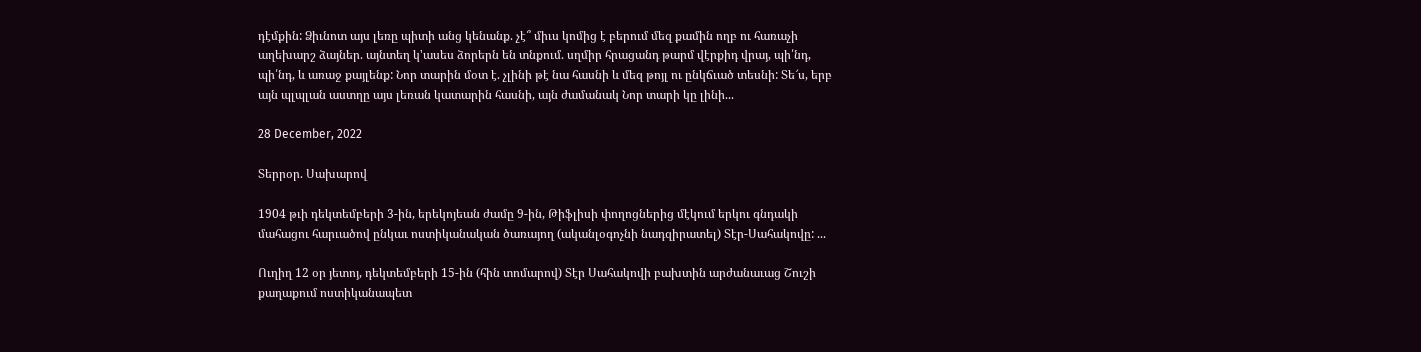դէմքին: Ձիւնոտ այս լեռը պիտի անց կենանք. չէ՞ միւս կոմից է բերում մեզ քամին ողբ ու հառաչի աղեխարշ ձայներ. այնտեղ կ'ասես ձորերն են տնքում. սղմիր հրացանդ թարմ վէրքիդ վրայ, պի՛նդ, պի՛նդ, և առաջ քայլենք: Նոր տարին մօտ է. չլինի թէ նա հասնի և մեզ թոյլ ու ընկճւած տեսնի: Տե՜ս, երբ այն պլպլան աստղը այս լեռան կատարին հասնի, այն ժամանակ Նոր տարի կը լինի...

28 December, 2022

Տերրօր. Սախարով

1904 թւի դեկտեմբերի 3-ին, երեկոյեան ժամը 9-ին, Թիֆլիսի փողոցներից մէկում երկու գնդակի մահացու հարւածով ընկաւ ոստիկանական ծառայող (ականլօգոչնի նադզիրատել) Տէր-Սահակովը: ...

Ուղիղ 12 օր յետոյ, դեկտեմբերի 15-ին (հին տոմարով) Տէր Սահակովի բախտին արժանաւաց Շուշի քաղաքում ոստիկանապետ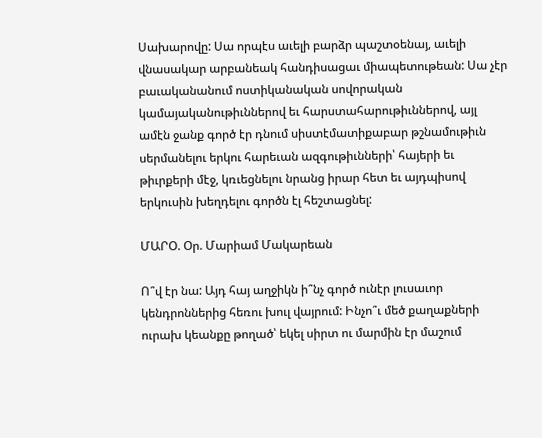Սախարովը: Սա որպէս աւելի բարձր պաշտօենայ, աւելի վնասակար արբանեակ հանդիսացաւ միապետութեան: Սա չէր բաւականանում ոստիկանական սովորական կամայականութիւններով եւ հարստահարութիւններով, այլ ամէն ջանք գործ էր դնում սիստէմատիքաբար թշնամութիւն սերմանելու երկու հարեւան ազգութիւնների՝ հայերի եւ թիւրքերի մէջ, կռւեցնելու նրանց իրար հետ եւ այդպիսով երկուսին խեղդելու գործն էլ հեշտացնել:

ՄԱՐՕ. Օր. Մարիամ Մակարեան

Ո՞վ էր նա: Այդ հայ աղջիկն ի՞նչ գործ ունէր լուսաւոր կենդրոններից հեռու խուլ վայրում: Ինչո՞ւ մեծ քաղաքների ուրախ կեանքը թողած՝ եկել սիրտ ու մարմին էր մաշում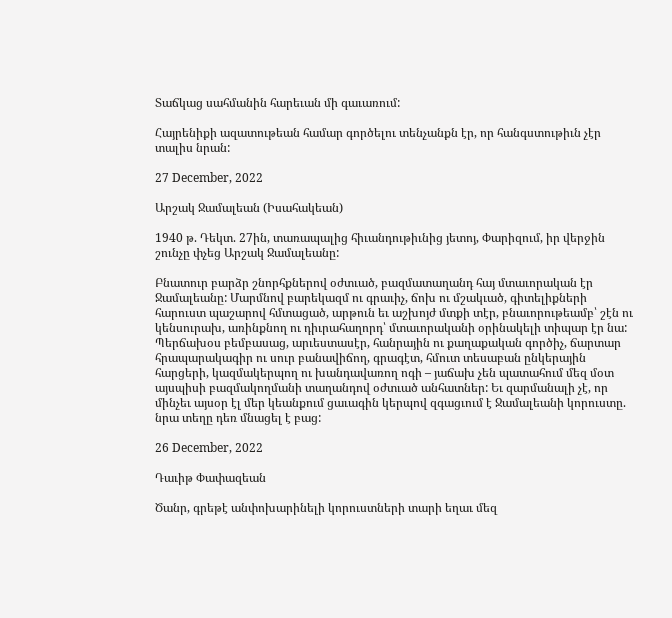Տաճկաց սահմանին հարեւան մի գաւառում:

Հայրենիքի ազատութեան համար գործելու տենչանքն էր, որ հանգստութիւն չէր տալիս նրան:

27 December, 2022

Արշակ Ջամալեան (Իսահակեան)

1940 թ. Դեկտ. 27ին, տառապալից հիւանդութիւնից յետոյ, Փարիզում, իր վերջին շունչը փչեց Արշակ Ջամալեանը:

Բնատուր բարձր շնորհքներով օժտւած, բազմատաղանդ հայ մտաւորական էր Ջամալեանը: Մարմնով բարեկազմ ու գրաւիչ, ճոխ ու մշակւած, գիտելիքների հարուստ պաշարով հմտացած, արթուն եւ աշխոյժ մտքի տէր, բնաւորութեամբ՝ շէն ու կենսուրախ, առինքնող ու դիւրահաղորդ՝ մտաւորականի օրինակելի տիպար էր նա: Պերճախօս բեմբասաց, արւեստասէր, հանրային ու քաղաքական գործիչ, ճարտար հրապարակագիր ու սուր բանավիճող, գրագէտ, հմուտ տեսաբան ընկերային հարցերի, կազմակերպող ու խանդավառող ոգի – յաճախ չեն պատահում մեզ մօտ այսպիսի բազմակողմանի տաղանդով օժտւած անհատներ: Եւ զարմանալի չէ, որ մինչեւ այսօր էլ մեր կեանքում ցաւագին կերպով զգացւում է Ջամալեանի կորուստը. նրա տեղը դեռ մնացել է բաց:

26 December, 2022

Դաւիթ Փափազեան

Ծանր, գրեթէ անփոխարինելի կորուստների տարի եղաւ մեզ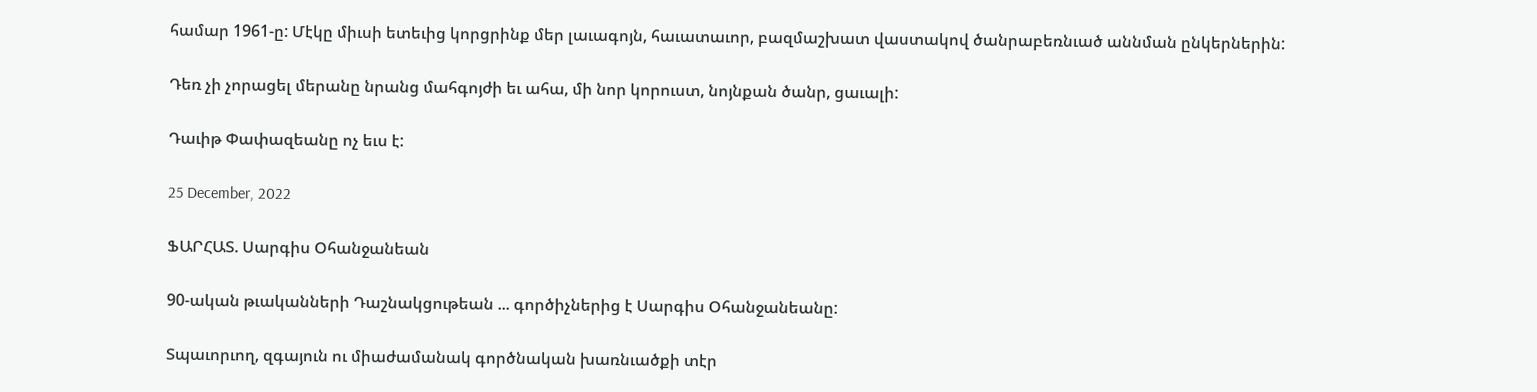համար 1961-ը: Մէկը միւսի ետեւից կորցրինք մեր լաւագոյն, հաւատաւոր, բազմաշխատ վաստակով ծանրաբեռնւած աննման ընկերներին:

Դեռ չի չորացել մերանը նրանց մահգոյժի եւ ահա, մի նոր կորուստ, նոյնքան ծանր, ցաւալի:

Դաւիթ Փափազեանը ոչ եւս է:

25 December, 2022

ՖԱՐՀԱՏ. Սարգիս Օհանջանեան

90-ական թւականների Դաշնակցութեան ... գործիչներից է Սարգիս Օհանջանեանը:

Տպաւորւող, զգայուն ու միաժամանակ գործնական խառնւածքի տէր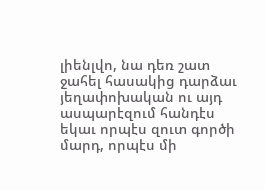լիենլվո, նա դեռ շատ ջահել հասակից դարձաւ յեղափոխական ու այդ ասպարէզում հանդէս եկաւ որպէս զուտ գործի մարդ, որպէս մի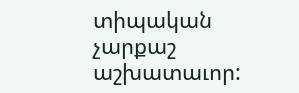տիպական չարքաշ աշխատաւոր: